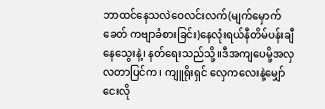ဘာထင်နေသလဲဝေလင်းလက်(မျက်မှောက်ခေတ် ကဗျာခံစားခြင်း)နေလုံးရယ်နီတိမ်ပန်းချီနေသွေးနဲ့၊ နတ်ရေးသည်သို့။ဒီအကျပေမို့အလှ လတာပြင်က၊ ကျူရိုးရှင် လှေကလေးနဲ့မျှော်ငေးလို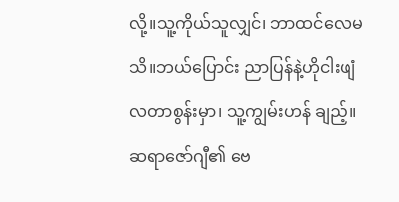လို့။သူ့ကိုယ်သူလျှင်၊ ဘာထင်လေမသိ။ဘယ်ပြောင်း ညာပြန်နဲ့ဟိုငါးဖျံ လတာစွန်းမှာ၊ သူ့ကျွမ်းဟန် ချည့်။ဆရာဇော်ဂျီ၏ ဗေ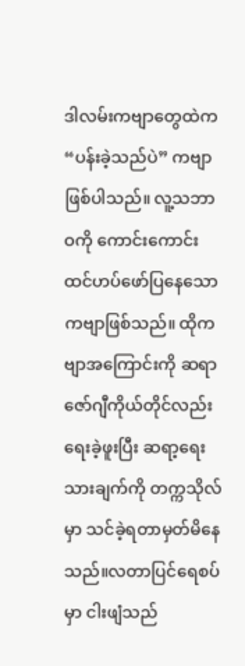ဒါလမ်းကဗျာတွေထဲက “ပန်းခဲ့သည်ပဲ” ကဗျာဖြစ်ပါသည်။ လူ့သဘာဝကို ကောင်းကောင်းထင်ဟပ်ဖော်ပြနေသော ကဗျာဖြစ်သည်။ ထိုကဗျာအကြောင်းကို ဆရာ ဇော်ဂျီကိုယ်တိုင်လည်း ရေးခဲ့ဖူးပြီး ဆရာ့ရေးသားချက်ကို တက္ကသိုလ်မှာ သင်ခဲ့ရတာမှတ်မိနေသည်။လတာပြင်ရေစပ်မှာ ငါးဖျံသည်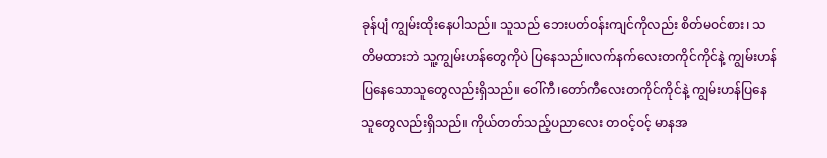ခုန်ပျံ ကျွမ်းထိုးနေပါသည်။ သူသည် ဘေးပတ်ဝန်းကျင်ကိုလည်း စိတ်မဝင်စား၊ သတိမထားဘဲ သူ့ကျွမ်းဟန်တွေကိုပဲ ပြနေသည်။လက်နက်လေးတကိုင်ကိုင်နဲ့ ကျွမ်းဟန်ပြနေသောသူတွေလည်းရှိသည်။ ဝေါ်ကီ၊တော်ကီလေးတကိုင်ကိုင်နဲ့ ကျွမ်းဟန်ပြနေသူတွေလည်းရှိသည်။ ကိုယ်တတ်သည့်ပညာလေး တဝင့်ဝင့် မာနအ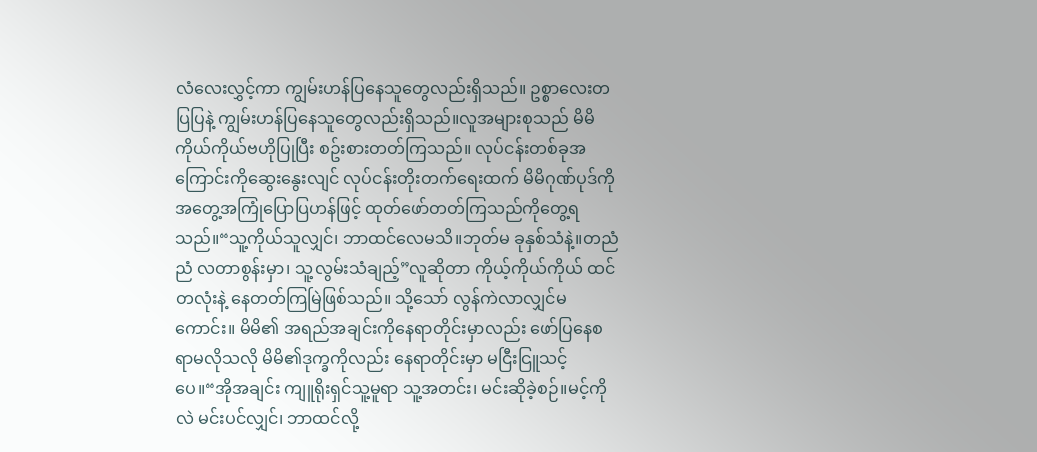လံလေးလွှင့်ကာ ကျွမ်းဟန်ပြနေသူတွေလည်းရှိသည်။ ဥစ္စာလေးတပြပြနဲ့ ကျွမ်းဟန်ပြနေသူတွေလည်းရှိသည်။လူအများစုသည် မိမိကိုယ်ကိုယ်ဗဟိုပြုပြီး စဥ်းစားတတ်ကြသည်။ လုပ်ငန်းတစ်ခုအကြောင်းကိုဆွေးနွေးလျင် လုပ်ငန်းတိုးတက်ရေးထက် မိမိဂုဏ်ပုဒ်ကို အတွေ့အကြုံပြောပြဟန်ဖြင့် ထုတ်ဖော်တတ်ကြသည်ကိုတွေ့ရသည်။“သူ့ကိုယ်သူလျှင်၊ ဘာထင်လေမသိ။ဘုတ်မ ခုနှစ်သံနဲ့။တညံညံ လတာစွန်းမှာ၊ သူ့လွမ်းသံချည့်”လူဆိုတာ ကိုယ့်ကိုယ်ကိုယ် ထင်တလုံးနဲ့ နေတတ်ကြမြဲဖြစ်သည်။ သို့သော် လွန်ကဲလာလျှင်မကောင်း။ မိမိ၏ အရည်အချင်းကိုနေရာတိုင်းမှာလည်း ဖော်ပြနေစရာမလိုသလို မိမိ၏ဒုက္ခကိုလည်း နေရာတိုင်းမှာ မငြီးငြူသင့်ပေ။“အိုအချင်း ကျူရိုးရှင်သူ့မူရာ သူ့အတင်း၊ မင်းဆိုခဲ့စဉ်။မင့်ကိုလဲ မင်းပင်လျှင်၊ ဘာထင်လို့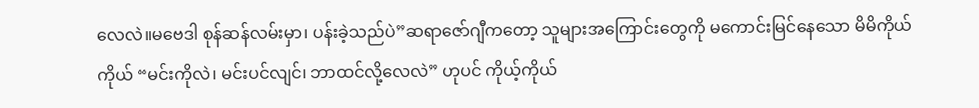လေလဲ။မဗေဒါ စုန်ဆန်လမ်းမှာ၊ ပန်းခဲ့သည်ပဲ”ဆရာဇော်ဂျီကတော့ သူများအကြောင်းတွေကို မကောင်းမြင်နေသော မိမိကိုယ်ကိုယ် “မင်းကိုလဲ၊ မင်းပင်လျင်၊ ဘာထင်လို့လေလဲ” ဟုပင် ကိုယ့်ကိုယ်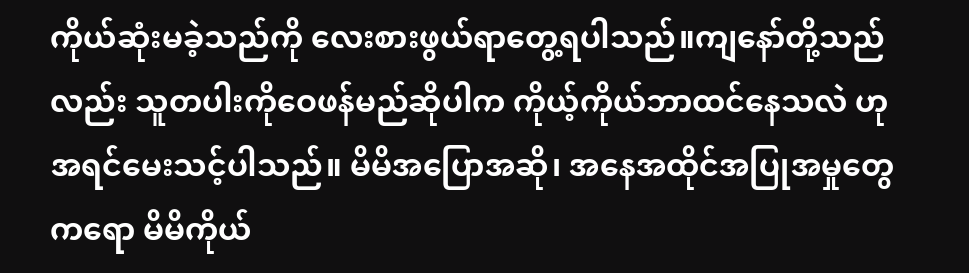ကိုယ်ဆုံးမခဲ့သည်ကို လေးစားဖွယ်ရာတွေ့ရပါသည်။ကျနော်တို့သည်လည်း သူတပါးကိုဝေဖန်မည်ဆိုပါက ကိုယ့်ကိုယ်ဘာထင်နေသလဲ ဟု အရင်မေးသင့်ပါသည်။ မိမိအပြောအဆို၊ အနေအထိုင်အပြုအမှုတွေကရော မိမိကိုယ်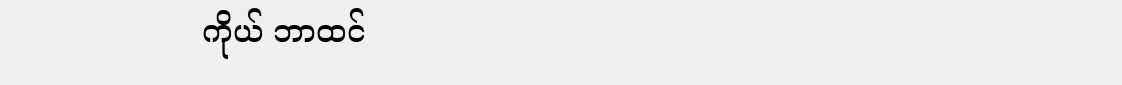ကိုယ် ဘာထင်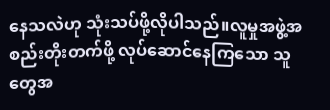နေသလဲဟု သုံးသပ်ဖို့လိုပါသည်။လူမှုအဖွဲ့အစည်းတိုးတက်ဖို့ လုပ်ဆောင်နေကြသော သူတွေအ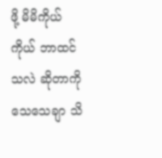ဖို့ မိမိကိုယ်ကိုယ် ဘာထင်သလဲ ဆိုတာကို သေသေချာ သိ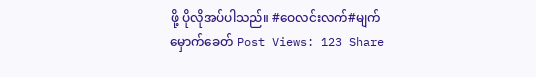ဖို့ ပိုလိုအပ်ပါသည်။ #ဝေလင်းလက်#မျက်မှောက်ခေတ် Post Views: 123 Share